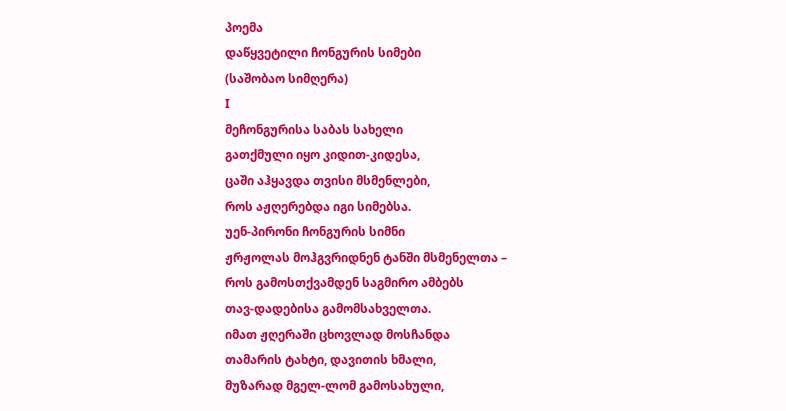პოემა
დაწყვეტილი ჩონგურის სიმები
(საშობაო სიმღერა)
Ι
მეჩონგურისა საბას სახელი
გათქმული იყო კიდით-კიდესა,
ცაში აჰყავდა თვისი მსმენლები,
როს აჟღერებდა იგი სიმებსა.
უენ-პირონი ჩონგურის სიმნი
ჟრჟოლას მოჰგვრიდნენ ტანში მსმენელთა –
როს გამოსთქვამდენ საგმირო ამბებს
თავ-დადებისა გამომსახველთა.
იმათ ჟღერაში ცხოვლად მოსჩანდა
თამარის ტახტი, დავითის ხმალი,
მუზარად მგელ-ლომ გამოსახული,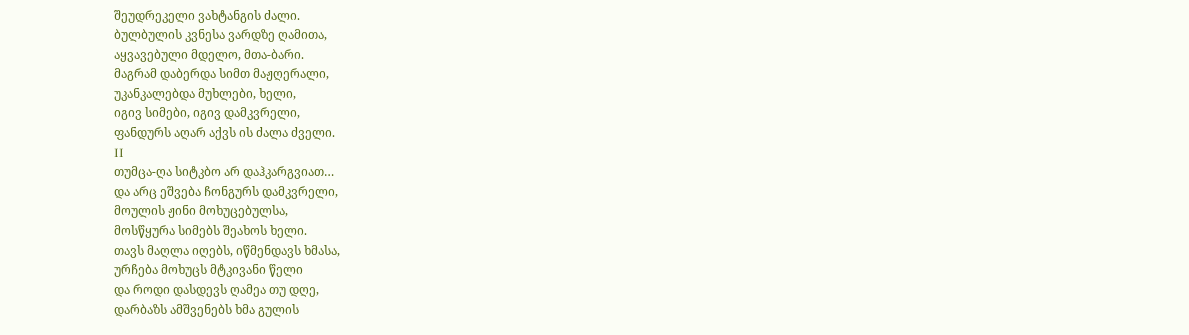შეუდრეკელი ვახტანგის ძალი.
ბულბულის კვნესა ვარდზე ღამითა,
აყვავებული მდელო, მთა-ბარი.
მაგრამ დაბერდა სიმთ მაჟღერალი,
უკანკალებდა მუხლები, ხელი,
იგივ სიმები, იგივ დამკვრელი,
ფანდურს აღარ აქვს ის ძალა ძველი.
ΙΙ
თუმცა-ღა სიტკბო არ დაჰკარგვიათ…
და არც ეშვება ჩონგურს დამკვრელი,
მოულის ჟინი მოხუცებულსა,
მოსწყურა სიმებს შეახოს ხელი.
თავს მაღლა იღებს, იწმენდავს ხმასა,
ურჩება მოხუცს მტკივანი წელი
და როდი დასდევს ღამეა თუ დღე,
დარბაზს ამშვენებს ხმა გულის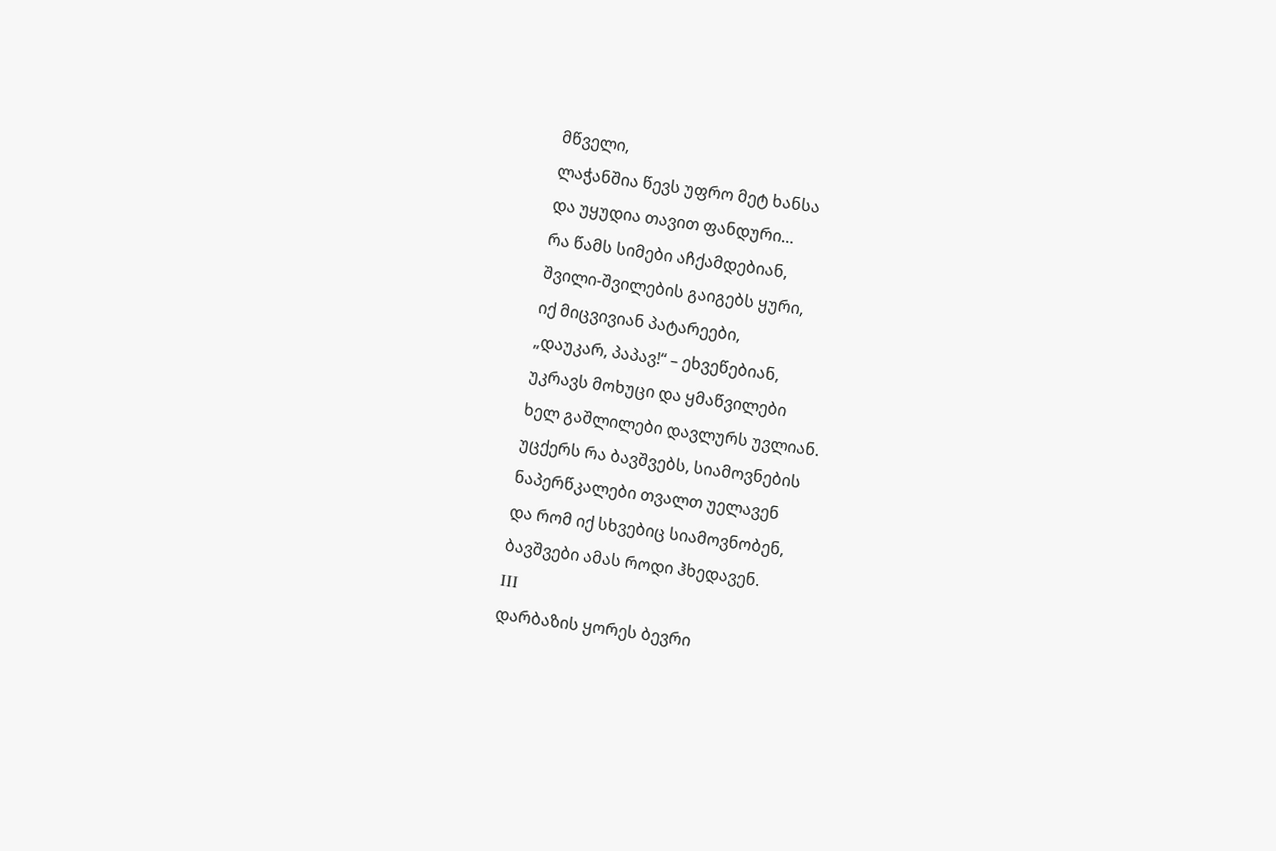მწველი,
ლაჭანშია წევს უფრო მეტ ხანსა
და უყუდია თავით ფანდური…
რა წამს სიმები აჩქამდებიან,
შვილი-შვილების გაიგებს ყური,
იქ მიცვივიან პატარეები,
„დაუკარ, პაპავ!“ – ეხვეწებიან,
უკრავს მოხუცი და ყმაწვილები
ხელ გაშლილები დავლურს უვლიან.
უცქერს რა ბავშვებს, სიამოვნების
ნაპერწკალები თვალთ უელავენ
და რომ იქ სხვებიც სიამოვნობენ,
ბავშვები ამას როდი ჰხედავენ.
ΙΙΙ
დარბაზის ყორეს ბევრი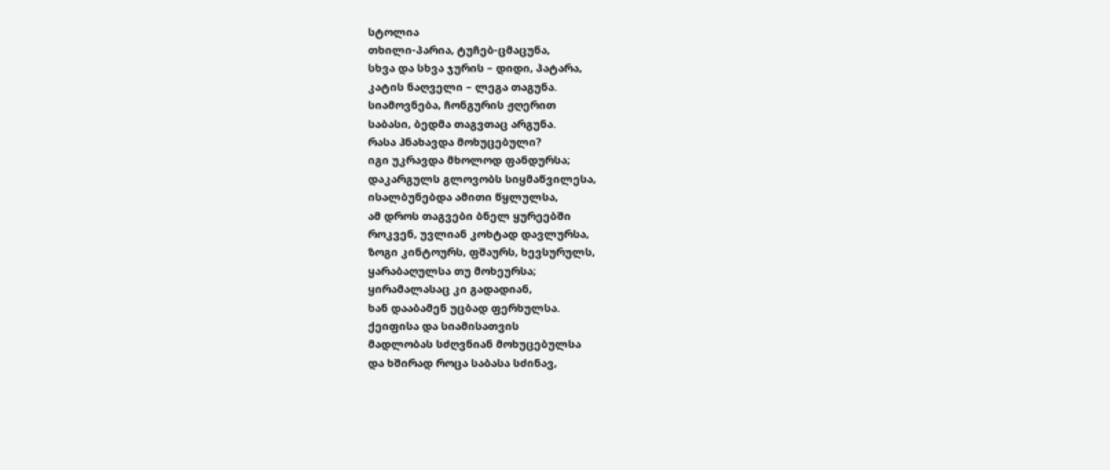სტოლია
თხილი-პარია, ტუჩებ-ცმაცუნა,
სხვა და სხვა ჯურის – დიდი, პატარა,
კატის ნაღველი – ლეგა თაგუნა.
სიამოვნება, ჩონგურის ჟღერით
საბასი, ბედმა თაგვთაც არგუნა.
რასა ჰნახავდა მოხუცებული?
იგი უკრავდა მხოლოდ ფანდურსა;
დაკარგულს გლოვობს სიყმაწვილესა,
ისალბუნებდა ამითი წყლულსა,
ამ დროს თაგვები ბნელ ყურეებში
როკვენ, უვლიან კოხტად დავლურსა,
ზოგი კინტოურს, ფშაურს, ხევსურულს,
ყარაბაღულსა თუ მოხეურსა;
ყირამალასაც კი გადადიან,
ხან დააბამენ უცბად ფერხულსა.
ქეიფისა და სიამისათვის
მადლობას სძღვნიან მოხუცებულსა
და ხშირად როცა საბასა სძინავ,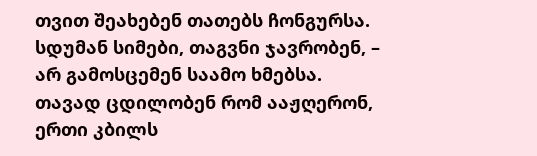თვით შეახებენ თათებს ჩონგურსა.
სდუმან სიმები, თაგვნი ჯავრობენ, –
არ გამოსცემენ საამო ხმებსა.
თავად ცდილობენ რომ ააჟღერონ,
ერთი კბილს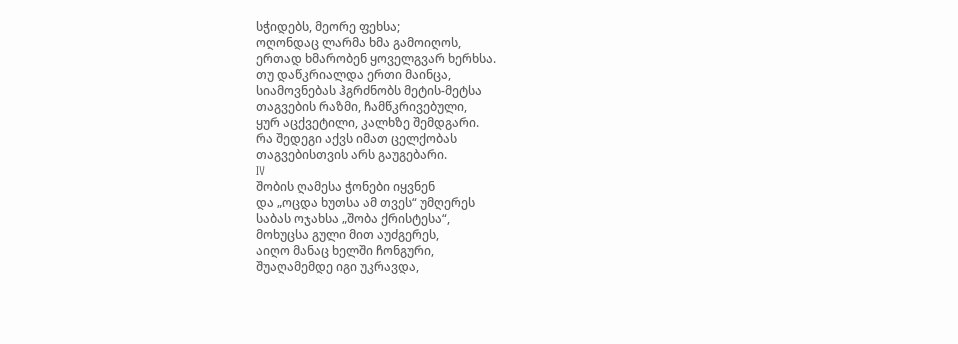სჭიდებს, მეორე ფეხსა;
ოღონდაც ლარმა ხმა გამოიღოს,
ერთად ხმარობენ ყოველგვარ ხერხსა.
თუ დაწკრიალდა ერთი მაინცა,
სიამოვნებას ჰგრძნობს მეტის-მეტსა
თაგვების რაზმი, ჩამწკრივებული,
ყურ აცქვეტილი, კალხზე შემდგარი.
რა შედეგი აქვს იმათ ცელქობას
თაგვებისთვის არს გაუგებარი.
IV
შობის ღამესა ჭონები იყვნენ
და „ოცდა ხუთსა ამ თვეს“ უმღერეს
საბას ოჯახსა „შობა ქრისტესა“,
მოხუცსა გული მით აუძგერეს,
აიღო მანაც ხელში ჩონგური,
შუაღამემდე იგი უკრავდა,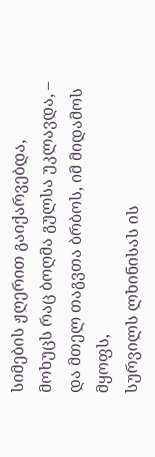სიმების ჟღერით გაიქარვებდა,
მოხუცს რაც ბოღმა გულსა უკლავდა, –
და მთელ თაგვთა ბრბოს, იმ მიდამოს მყოფს,
სურვილს ლხინისას ის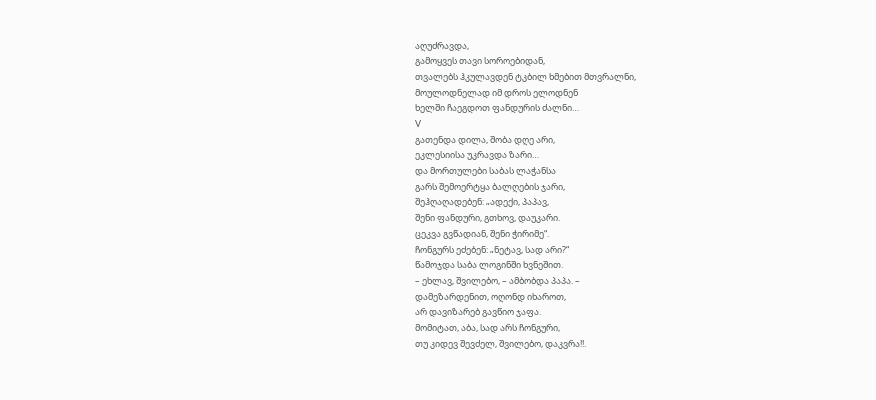აღუძრავდა,
გამოყვეს თავი სოროებიდან,
თვალებს ჰკულავდენ ტკბილ ხმებით მთვრალნი,
მოულოდნელად იმ დროს ელოდნენ
ხელში ჩაეგდოთ ფანდურის ძალნი…
V
გათენდა დილა, შობა დღე არი,
ეკლესიისა უკრავდა ზარი…
და მორთულები საბას ლაჭანსა
გარს შემოერტყა ბალღების ჯარი,
შეჰღაღადებენ: „ადექი, პაპავ,
შენი ფანდური, გთხოვ, დაუკარი.
ცეკვა გვწადიან, შენი ჭირიმე“.
ჩონგურს ეძებენ: „ნეტავ, სად არი?“
წამოჯდა საბა ლოგინში ხვნეშით.
– ეხლავ, შვილებო, – ამბობდა პაპა. –
დამეზარდენით, ოღონდ იხაროთ,
არ დავიზარებ გავწიო ჯაფა.
მომიტათ, აბა, სად არს ჩონგური,
თუ კიდევ შევძელ, შვილებო, დაკვრა!!.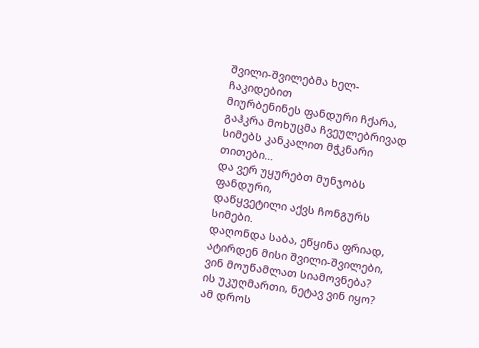შვილი-შვილებმა ხელ-ჩაკიდებით
მიურბენინეს ფანდური ჩქარა,
გაჰკრა მოხუცმა ჩვეულებრივად
სიმებს კანკალით მჭკნარი თითები…
და ვერ უყურებთ მუნჯობს ფანდური,
დაწყვეტილი აქვს ჩონგურს სიმები.
დაღონდა საბა, ეწყინა ფრიად,
ატირდენ მისი შვილი-შვილები,
ვინ მოუწამლათ სიამოვნება?
ის უკუღმართი, ნეტავ ვინ იყო?
ამ დროს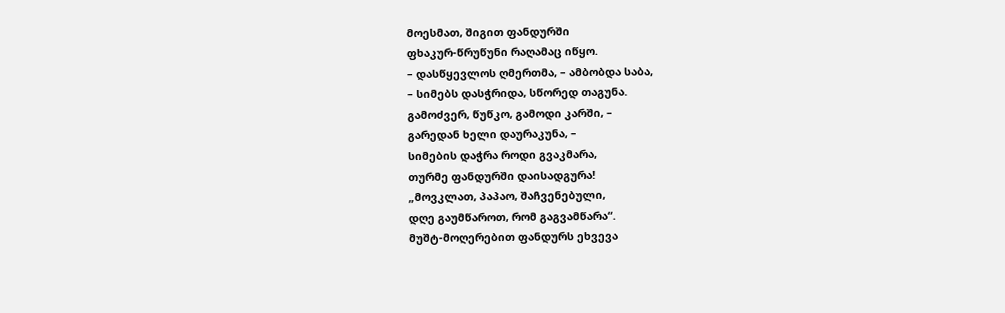მოესმათ, შიგით ფანდურში
ფხაკურ-წრუწუნი რაღამაც იწყო.
– დასწყევლოს ღმერთმა, – ამბობდა საბა,
– სიმებს დასჭრიდა, სწორედ თაგუნა.
გამოძვერ, წუწკო, გამოდი კარში, –
გარედან ხელი დაურაკუნა, –
სიმების დაჭრა როდი გვაკმარა,
თურმე ფანდურში დაისადგურა!
„მოვკლათ, პაპაო, შაჩვენებული,
დღე გაუმწაროთ, რომ გაგვამწარა“.
მუშტ-მოღერებით ფანდურს ეხვევა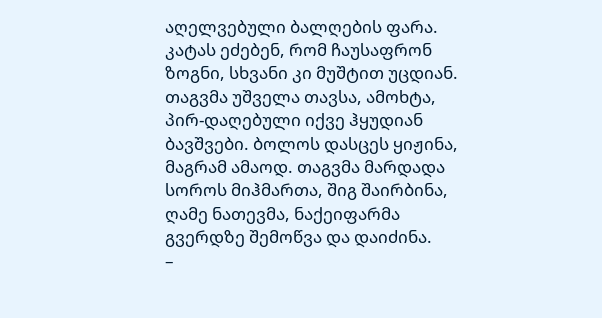აღელვებული ბალღების ფარა.
კატას ეძებენ, რომ ჩაუსაფრონ
ზოგნი, სხვანი კი მუშტით უცდიან.
თაგვმა უშველა თავსა, ამოხტა,
პირ-დაღებული იქვე ჰყუდიან
ბავშვები. ბოლოს დასცეს ყიჟინა,
მაგრამ ამაოდ. თაგვმა მარდადა
სოროს მიჰმართა, შიგ შაირბინა,
ღამე ნათევმა, ნაქეიფარმა
გვერდზე შემოწვა და დაიძინა.
–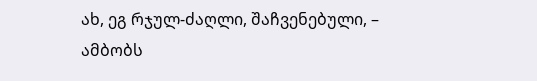ახ, ეგ რჯულ-ძაღლი, შაჩვენებული, –
ამბობს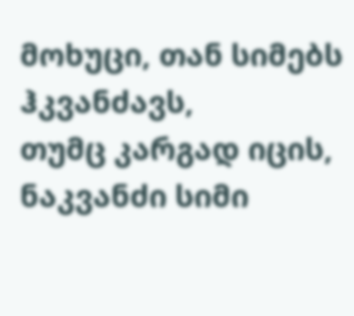მოხუცი, თან სიმებს ჰკვანძავს,
თუმც კარგად იცის, ნაკვანძი სიმი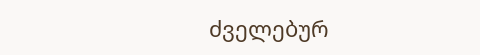ძველებურ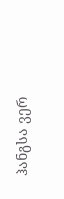ჰანგსა ვერ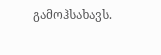გამოჰსახავს.